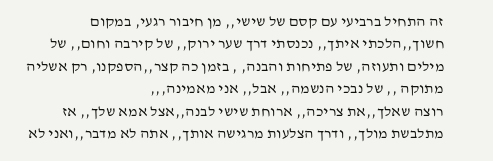זה התחיל ברביעי עם קסם של שישי,, מן חיבור רגעי, במקום חשוך,,הלכתי איתך,, נכנסתי דרך שער ירוק,, של קירבה וחום,, של מילים ותעוזה, של פתיחות והבנה, , בזמן כה קצר,,הספקנו, רק אשליה מתוקה ,, של נבכי הנשמה,, אבל,, אני מאמינה,,,
רוצה שאלך,,את צריכה,, ארוחת שישי לבנה,,אצל אמא שלך,, אז מתלבשת מולך,, ודרך הצלעות מרגישה אותך,, אתה לא מדבר,,ואני לא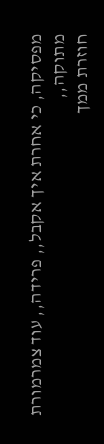מפסיקה, כי אחרת איך אקבל,, פרידה,, עוד צמרמורת מתוקה,,
חוזרת ממך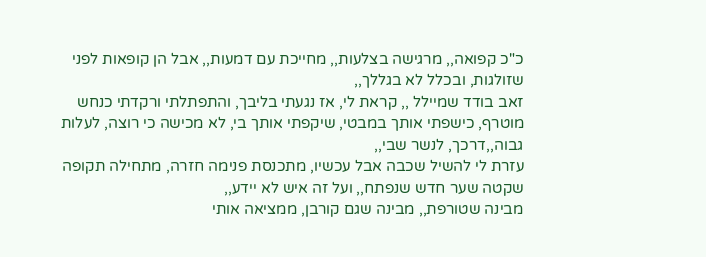כ"כ קפואה,, מרגישה בצלעות,, מחייכת עם דמעות,, אבל הן קופאות לפני שזולגות, ובכלל לא בגללך,,
זאב בודד שמיילל ,, קראת לי, אז נגעתי בליבך, והתפתלתי ורקדתי כנחש מוטרף, כישפתי אותך במבטי, שיקפתי אותך בי, לא מכישה כי רוצה, לעלות גבוה,,דרכך, לנשר שבי,,
עזרת לי להשיל שכבה אבל עכשיו, מתכנסת פנימה חזרה, מתחילה תקופה שקטה שער חדש שנפתח,, ועל זה איש לא יידע,,
מבינה שטורפת,, מבינה שגם קורבן, ממציאה אותי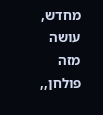מחדש, עושה מזה פולחן,,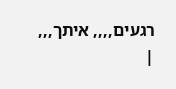רגעים,,,, איתך,,,
|